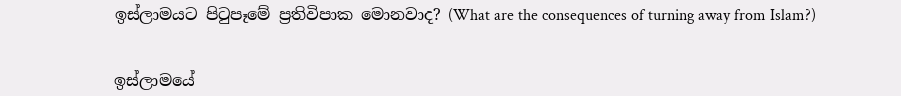ඉස්ලාමයට පිටුපෑමේ ප්‍රතිවිපාක මොනවාද? (What are the consequences of turning away from Islam?)


ඉස්ලාමයේ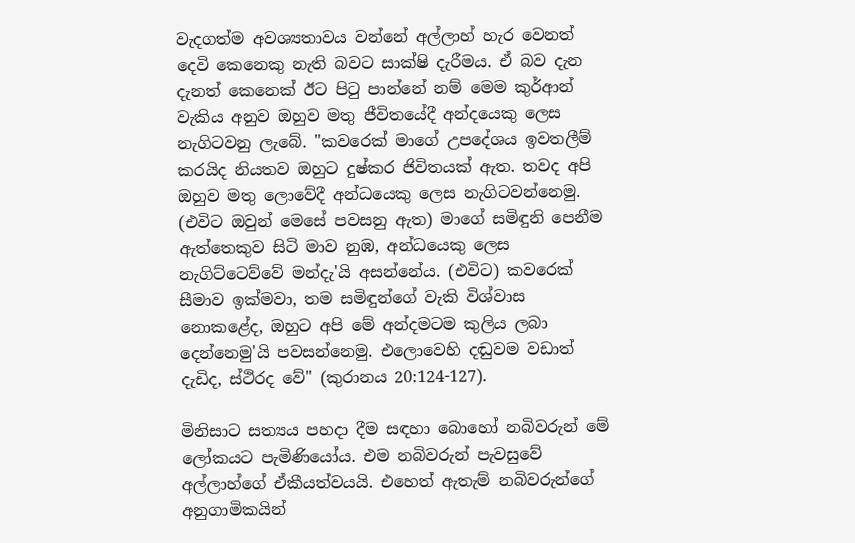වැදගත්ම අවශ්‍යතාවය වන්නේ අල්ලාහ් හැර වෙනත් දෙවි කෙනෙකු නැති බවට සාක්ෂි දැරීමය. ඒ බව දැන දැනත් කෙනෙක් ඊට පිටු පාන්නේ නම් මෙම කුර්ආන් වැකිය අනුව ඔහුව මතු ජීවිතයේදී අන්දයෙකු ලෙස නැගිටවනු ලැබේ. "කවරෙක් මාගේ උපදේශය ඉවතලීම් කරයිද නියතව ඔහුට දුෂ්කර ජිවිතයක් ඇත. තවද අපි ඔහුව මතු ලොවේදී අන්ධයෙකු ලෙස නැගිටවන්නෙමු. (එවිට ඔවුන් මෙසේ පවසනු ඇත) මාගේ සමිඳුනි පෙනීම ඇත්තෙකුව සිටි මාව නුඹ, අන්ධයෙකු ලෙස නැගිට්ටෙව්වේ මන්දැ'යි අසන්නේය. (එවිට) කවරෙක් සීමාව ඉක්මවා, තම සමිඳුන්ගේ වැකි විශ්වාස නොකළේද, ඔහුට අපි මේ අන්දමටම කුලිය ලබා දෙන්නෙමු'යි පවසන්නෙමු. එලොවෙහි දඬුවම වඩාත් දැඩිද, ස්ථිරද වේ" (කුරානය 20:124-127).

මිනිසාට සත්‍යය පහදා දීම සඳහා බොහෝ නබිවරුන් මේ ලෝකයට පැමිණියෝය. එම නබිවරුන් පැවසුවේ අල්ලාහ්ගේ ඒකීයත්වයයි. එහෙත් ඇතැම් නබිවරුන්ගේ අනුගාමිකයින්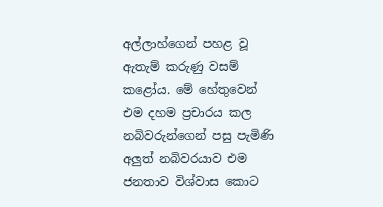අල්ලාහ්ගෙන් පහළ වූ ඇතැම් කරුණු වසම් කළෝය. මේ හේතුවෙන් එම දහම ප්‍රචාරය කල නබිවරුන්ගෙන් පසු පැමිණි අලුත් නබිවරයාව එම ජනතාව විශ්වාස කොට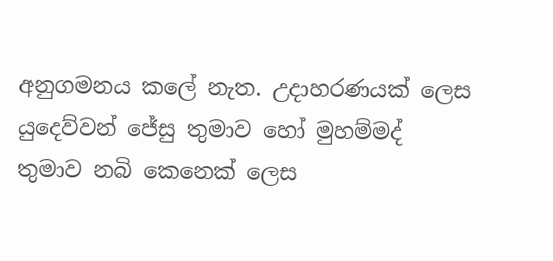අනුගමනය කලේ නැත. උදාහරණයක් ලෙස යුදෙව්වන් ජේසු තුමාව හෝ මුහම්මද් තුමාව නබි කෙනෙක් ලෙස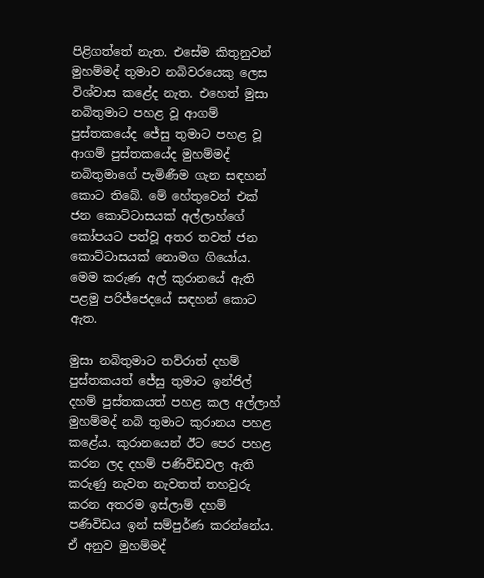පිළිගත්තේ නැත. එසේම කිතුනුවන් මුහම්මද් තුමාව නබිවරයෙකු ලෙස විශ්වාස කළේද නැත. එහෙත් මුසා නබිතුමාට පහළ වූ ආගම් පුස්තකයේද ජේසු තුමාට පහළ වූ ආගම් පුස්තකයේද මුහම්මද් නබිතුමාගේ පැමිණීම ගැන සඳහන් කොට තිබේ. මේ හේතුවෙන් එක් ජන කොට්ටාසයක් අල්ලාහ්ගේ කෝපයට පත්වූ අතර තවත් ජන කොට්ටාසයක් නොමග ගියෝය. මෙම කරුණ අල් කුරානයේ ඇති පළමු පරිජ්ජෙදයේ සඳහන් කොට ඇත.

මුසා නබිතුමාට තව්රාත් දහම් පුස්තකයත් ජේසු තුමාට ඉන්ජිල් දහම් පුස්තකයත් පහළ කල අල්ලාහ් මුහම්මද් නබි තුමාට කුරානය පහළ කළේය. කුරානයෙන් ඊට පෙර පහළ කරන ලද දහම් පණිවිඩවල ඇති කරුණු නැවත නැවතත් තහවුරු කරන අතරම ඉස්ලාම් දහම් පණිවිඩය ඉන් සම්පුර්ණ කරන්නේය. ඒ අනුව මුහම්මද්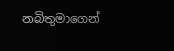නබිතුමාගෙන්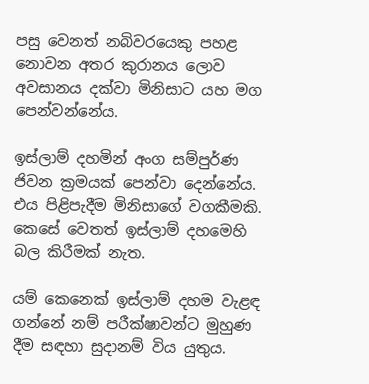පසු වෙනත් නබිවරයෙකු පහළ නොවන අතර කුරානය ලොව අවසානය දක්වා මිනිසාට යහ මග පෙන්වන්නේය.

ඉස්ලාම් දහමින් අංග සම්පුර්ණ ජිවන ක්‍රමයක් පෙන්වා දෙන්නේය. එය පිළිපැදීම මිනිසාගේ වගකීමකි. කෙසේ වෙතත් ඉස්ලාම් දහමෙහි බල කිරීමක් නැත.

යම් කෙනෙක් ඉස්ලාම් දහම වැළඳ ගන්නේ නම් පරීක්ෂාවන්ට මුහුණ දීම සඳහා සුදානම් විය යුතුය.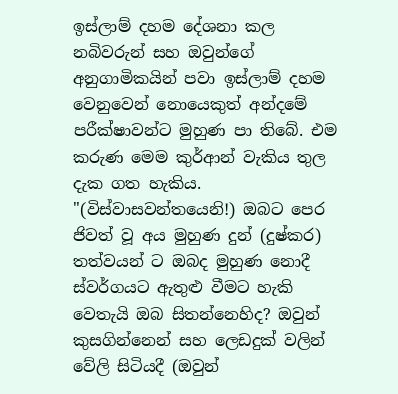ඉස්ලාම් දහම දේශනා කල නබිවරුන් සහ ඔවුන්ගේ අනුගාමිකයින් පවා ඉස්ලාම් දහම වෙනුවෙන් නොයෙකුත් අන්දමේ පරීක්ෂාවන්ට මුහුණ පා තිබේ. එම කරුණ මෙම කුර්ආන් වැකිය තුල දැක ගත හැකිය. "(විස්වාසවන්තයෙනි!) ඔබට පෙර ජිවත් වූ අය මුහුණ දුන් (දුෂ්කර) තත්වයන් ට ඔබද මුහුණ නොදී ස්වර්ගයට ඇතුළු වීමට හැකි වෙතැයි ඔබ සිතන්නෙහිද? ඔවුන් කුසගින්නෙන් සහ ලෙඩදුක් වලින් වේලි සිටියදී (ඔවුන්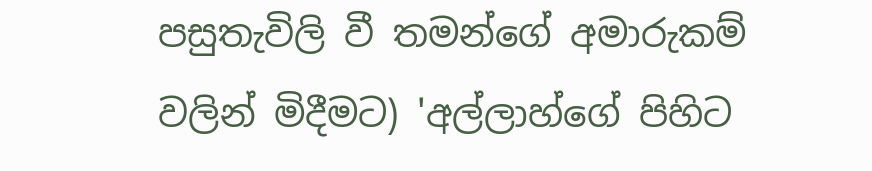පසුතැවිලි වී තමන්ගේ අමාරුකම් වලින් මිදීමට) 'අල්ලාහ්ගේ පිහිට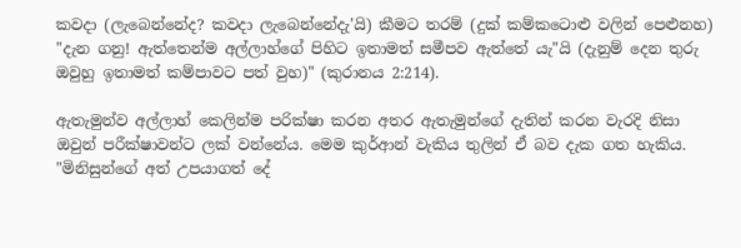කවදා (ලැබෙන්නේද? කවදා ලැබෙන්නේදැ'යි) කීමට තරම් (දුක් කම්කටොළු වලින් පෙළුනහ) "දැන ගනු! ඇත්තෙන්ම අල්ලාහ්ගේ පිහිට ඉතාමත් සමීපව ඇත්තේ යැ"යි (දැනුම් දෙන තුරු ඔවුහු ඉතාමත් කම්පාවට පත් වුහ)" (කුරානය 2:214).

ඇතැමුන්ව අල්ලාහ් කෙලින්ම පරික්ෂා කරන අතර ඇතැමුන්ගේ දැතින් කරන වැරදි නිසා ඔවුන් පරීක්ෂාවන්ට ලක් වන්නේය. මෙම කුර්ආන් වැකිය තුලින් ඒ බව දැක ගත හැකිය. "මිනිසුන්ගේ අත් උපයාගත් දේ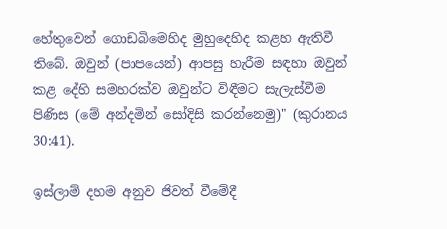හේතුවෙන් ගොඩබිමෙහිද මුහුදෙහිද කළහ ඇතිවී තිබේ. ඔවුන් (පාපයෙන්) ආපසු හැරීම සඳහා ඔවුන් කළ දේහි සමහරක්ව ඔවුන්ට විඳීමට සැලැස්වීම පිණිස (මේ අන්දමින් සෝදිසි කරන්නෙමු)" (කුරානය 30:41).

ඉස්ලාම් දහම අනුව ජිවත් වීමේදී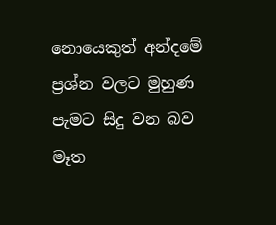නොයෙකුත් අන්දමේ ප්‍රශ්න වලට මුහුණ පැමට සිදු වන බව මෑත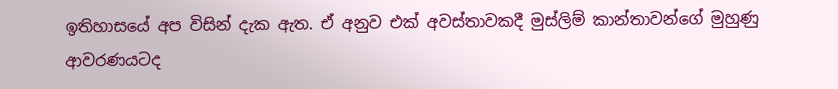ඉතිහාසයේ අප විසින් දැක ඇත. ඒ අනුව එක් අවස්තාවකදී මුස්ලිම් කාන්තාවන්ගේ මුහුණු ආවරණයටද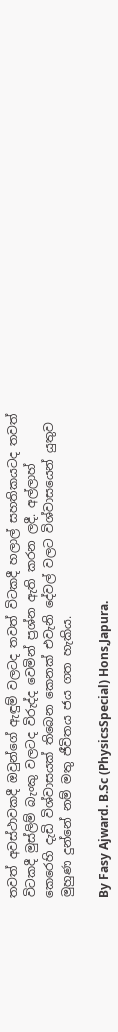තවත් අවස්ථාවකදී ඔවුන්ගේ ඇඳුම් වලටද තවත් විටකදී හලාල් සහතිකයටද තවත් විටකදී මුස්ලිම් බැංකු වලටද විරුද්ද වෙමින් ප්‍රශ්න ඇති කරන ලදී. අල්ලාහ් කෙරෙහි දැඩි විශ්වාසයක් තිබෙන කෙනක් එවැනි දේවල් වලට විශ්වාසයෙන් යුතුව මුහුණ දුන්නේ නම් මතු ජීවිතය ජය ගත හැකිය.

By Fasy Ajward. B.Sc (PhysicsSpecial) Hons,Japura.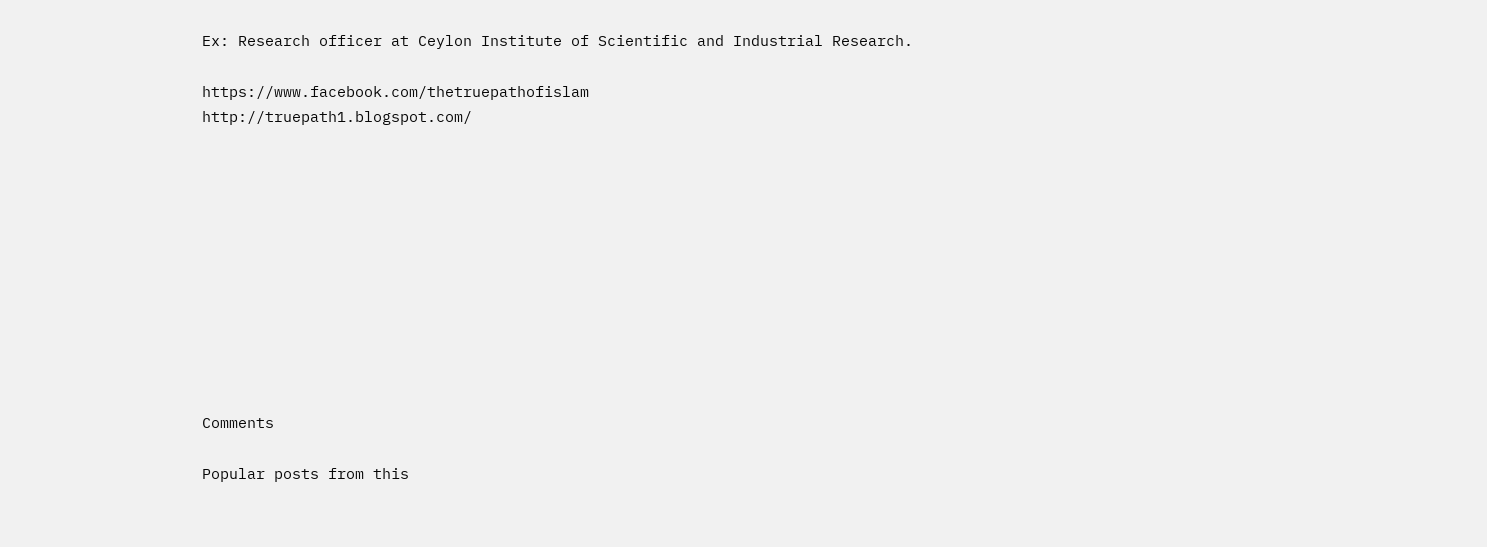Ex: Research officer at Ceylon Institute of Scientific and Industrial Research.

https://www.facebook.com/thetruepathofislam
http://truepath1.blogspot.com/











Comments

Popular posts from this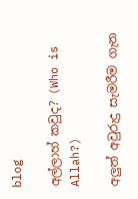blog

අල්ලාහ් කවුද? (Who is Allah?)

අලුත් අවුරුදු සැමරීම ගැන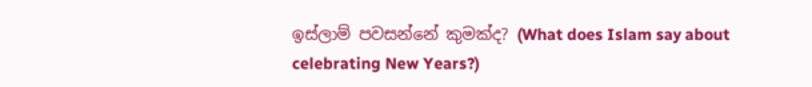ඉස්ලාම් පවසන්නේ කුමක්ද? (What does Islam say about celebrating New Years?)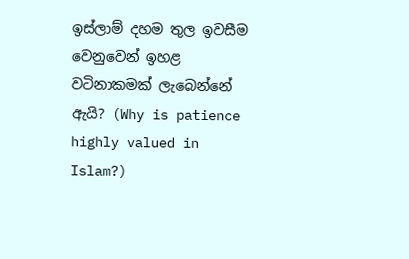ඉස්ලාම් දහම තුල ඉවසීම වෙනුවෙන් ඉහළ වටිනාකමක් ලැබෙන්නේ ඇයි? (Why is patience highly valued in Islam?)